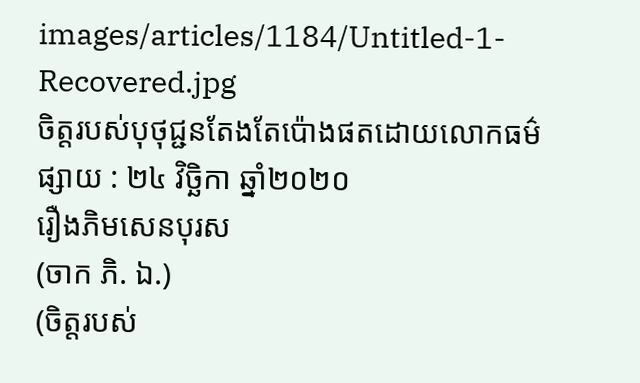images/articles/1184/Untitled-1-Recovered.jpg
ចិត្តរបស់បុថុជ្ជនតែងតែប៉ោងផតដោយលោកធម៌
ផ្សាយ : ២៤ វិច្ឆិកា ឆ្នាំ២០២០
រឿងភិមសេនបុរស
(ចាក ភិ. ឯ.)
(ចិត្តរបស់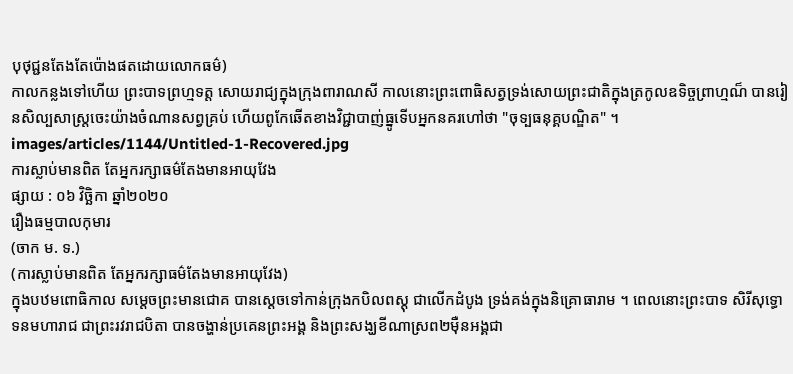បុថុជ្ជនតែងតែប៉ោងផតដោយលោកធម៌)
កាលកន្លងទៅហើយ ព្រះបាទព្រហ្មទត្ត សោយរាជ្យក្នុងក្រុងពារាណសី កាលនោះព្រះពោធិសត្វទ្រង់សោយព្រះជាតិក្នុងត្រកូលឧទិច្ចព្រាហ្មណ៏ បានរៀនសិល្បសាស្ត្រចេះយ៉ាងចំណានសព្វគ្រប់ ហើយពូកែឆើតខាងវិជ្ជាបាញ់ធ្នូទើបអ្នកនគរហៅថា "ចុទ្បធនុគ្គបណ្ឌិត" ។
images/articles/1144/Untitled-1-Recovered.jpg
ការស្លាប់មានពិត តែអ្នករក្សាធម៌តែងមានអាយុវែង
ផ្សាយ : ០៦ វិច្ឆិកា ឆ្នាំ២០២០
រឿងធម្មបាលកុមារ
(ចាក ម. ទ.)
(ការស្លាប់មានពិត តែអ្នករក្សាធម៌តែងមានអាយុវែង)
ក្នុងបឋមពោធិកាល សម្តេចព្រះមានជោគ បានស្តេចទៅកាន់ក្រុងកបិលពស្តុ ជាលើកដំបូង ទ្រង់គង់ក្នុងនិគ្រោធារាម ។ ពេលនោះព្រះបាទ សិរីសុទ្ធោទនមហារាជ ជាព្រះរវរាជបិតា បានចង្ហាន់ប្រគេនព្រះអង្គ និងព្រះសង្ឃខីណាស្រព២ម៉ឺនអង្គជា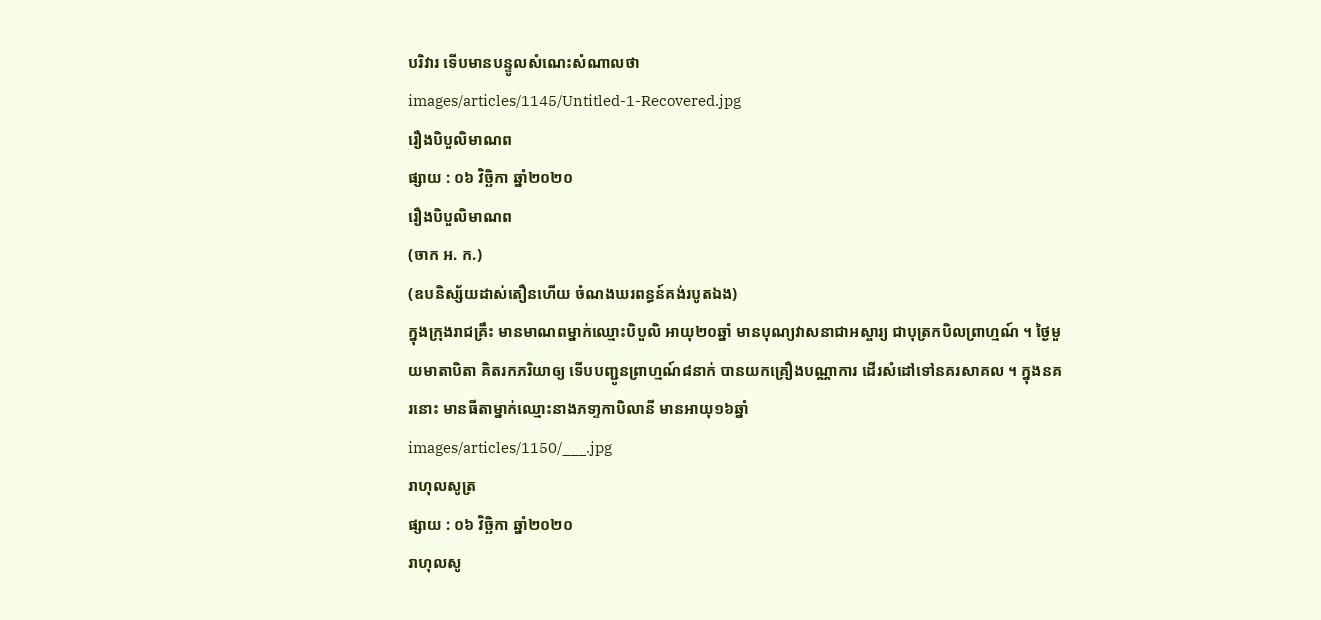បរិវារ ទើបមានបន្ទូលសំណេះសំណាលថា
images/articles/1145/Untitled-1-Recovered.jpg
រឿងបិបួលិមាណព
ផ្សាយ : ០៦ វិច្ឆិកា ឆ្នាំ២០២០
រឿងបិបួលិមាណព
(ចាក អ. ក.)
(ឧបនិស្ស័យដាស់តឿនហើយ ចំណងឃរពន្ធន៍គង់របូតឯង)
ក្នុងក្រុងរាជគ្រឹះ មានមាណពម្នាក់ឈ្មោះបិបួលិ អាយុ២០ឆ្នាំ មានបុណ្យវាសនាជាអស្ចារ្យ ជាបុត្រកបិលព្រាហ្មណ៍ ។ ថ្ងៃមួយមាតាបិតា គិតរកភរិយាឲ្យ ទើបបញ្ជូនព្រាហ្មណ៍៨នាក់ បានយកគ្រឿងបណ្ណាការ ដើរសំដៅទៅនគរសាគល ។ ក្នុងនគរនោះ មានធីតាម្នាក់ឈ្មោះនាងភទា្ទកាបិលានី មានអាយុ១៦ឆ្នាំ
images/articles/1150/___.jpg
រាហុលសូត្រ
ផ្សាយ : ០៦ វិច្ឆិកា ឆ្នាំ២០២០
រាហុលសូ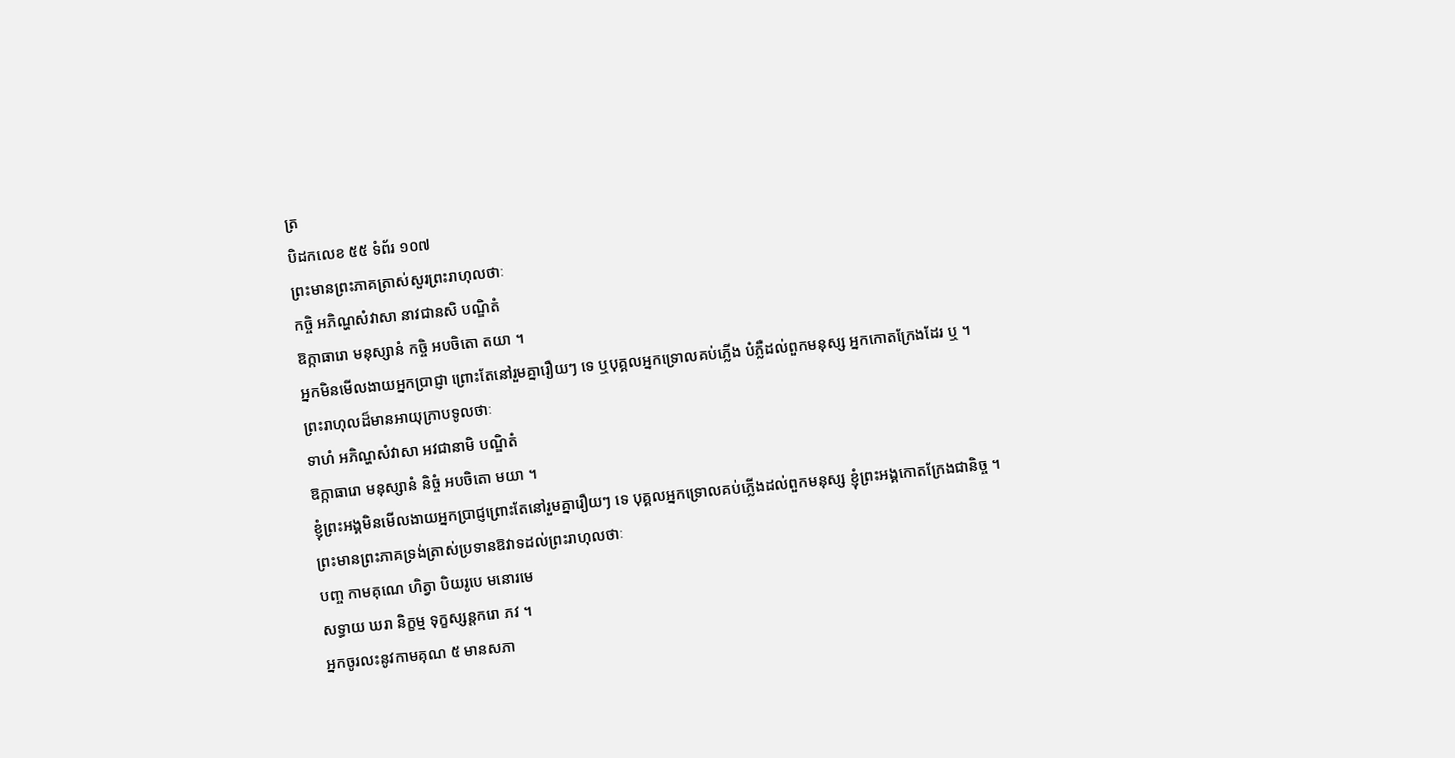ត្រ
បិដកលេខ ៥៥ ទំព័រ ១០៧
ព្រះមានព្រះភាគត្រាស់សួរព្រះរាហុលថាៈ
កច្ចិ អភិណ្ហសំវាសា នាវជានសិ បណ្ឌិតំ
ឱក្កាធារោ មនុស្សានំ កច្ចិ អបចិតោ តយា ។
អ្នកមិនមើលងាយអ្នកប្រាជ្ញា ព្រោះតែនៅរួមគ្នារឿយៗ ទេ ឬបុគ្គលអ្នកទ្រោលគប់ភ្លើង បំភ្លឺដល់ពួកមនុស្ស អ្នកកោតក្រែងដែរ ឬ ។
ព្រះរាហុលដ៏មានអាយុក្រាបទូលថាៈ
ទាហំ អភិណ្ហសំវាសា អវជានាមិ បណ្ឌិតំ
ឱក្កាធារោ មនុស្សានំ និច្ចំ អបចិតោ មយា ។
ខ្ញុំព្រះអង្គមិនមើលងាយអ្នកប្រាជ្ញព្រោះតែនៅរួមគ្នារឿយៗ ទេ បុគ្គលអ្នកទ្រោលគប់ភ្លើងដល់ពួកមនុស្ស ខ្ញុំព្រះអង្គកោតក្រែងជានិច្ច ។
ព្រះមានព្រះភាគទ្រង់ត្រាស់ប្រទានឱវាទដល់ព្រះរាហុលថាៈ
បញ្ច កាមគុណេ ហិត្វា បិយរូបេ មនោរមេ
សទ្ធាយ ឃរា និក្ខម្ម ទុក្ខស្សន្តករោ ភវ ។
អ្នកចូរលះនូវកាមគុណ ៥ មានសភា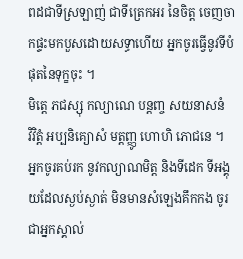ពដជាទីស្រឡាញ់ ជាទីត្រេកអរ នៃចិត្ត ចេញចាកផ្ទះមកបួសដោយសទ្ធាហើយ អ្នកចូរធ្វើនូវទីបំផុតនៃទុក្ខចុះ ។
មិត្តេ ភជស្សុ កល្យាណេ បន្តញ្ច សយនាសនំ
វិវិត្តំ អប្បនិគ្យោសំ មត្តញ្ញូ ហោហិ ភោជនេ ។
អ្នកចូរគប់រក នូវកល្យាណមិត្ត និងទីដេក ទីអង្គុយដែលស្ងប់ស្ងាត់ មិនមានសំឡេងគឹកកង ចូរជាអ្នកស្គាល់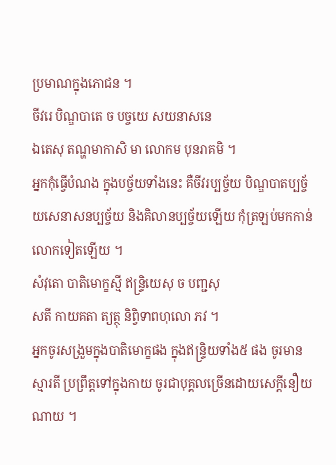ប្រមាណក្នុងភោជន ។
ចីវរេ បិណ្ឌបាតេ ច បច្ចយេ សយនាសនេ
ឯតេសុ តណ្ហមាកាសិ មា លោកម បុនរាគមិ ។
អ្នកកុំធ្វើបំណង ក្នុងបច្ច័យទាំងនេះ គឺចីវរប្បច្ច័យ បិណ្ឌបាតប្បច្ច័យសេនាសនប្បច្ច័យ និងគិលានប្បច្ច័យឡើយ កុំត្រឡប់មកកាន់លោកទៀតឡើយ ។
សំវុតោ បាតិមោក្ខស្មី ឥន្ទ្រិយេសុ ច បញ្ជសុ
សតី កាយគតា ត្យត្ថុ និព្វិទាពហុលោ ភវ ។
អ្នកចូរសង្រួមក្នុងបាតិមោក្ខផង ក្នុងឥន្ទ្រិយទាំង៥ ផង ចូរមានស្មារតី ប្រព្រឹត្តទៅក្នុងកាយ ចូរជាបុគ្គលច្រើនដោយសេក្តីនឿយណាយ ។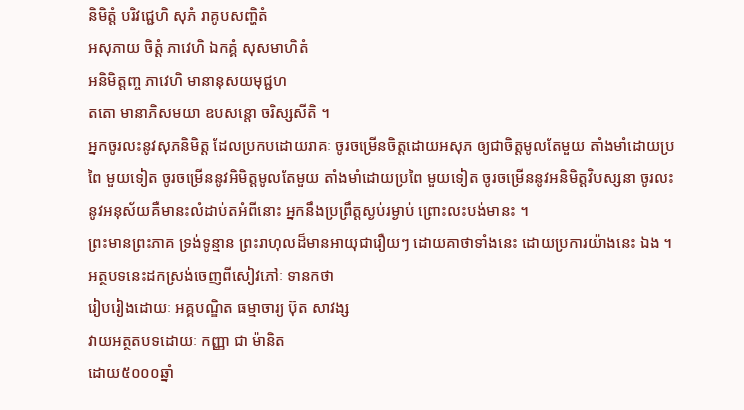និមិត្តំ បរិវជ្ជេហិ សុភំ រាគូបសញ្ហិតំ
អសុភាយ ចិត្តំ ភាវេហិ ឯកគ្គំ សុសមាហិតំ
អនិមិត្តញ្ច ភាវេហិ មានានុសយមុជ្ជហ
តតោ មានាភិសមយា ឧបសន្តោ ចរិស្សសីតិ ។
អ្នកចូរលះនូវសុភនិមិត្ត ដែលប្រកបដោយរាគៈ ចូរចម្រើនចិត្តដោយអសុភ ឲ្យជាចិត្តមូលតែមួយ តាំងមាំដោយប្រពៃ មួយទៀត ចូរចម្រើននូវអិមិត្តមូលតែមួយ តាំងមាំដោយប្រពៃ មួយទៀត ចូរចម្រើននូវអនិមិត្តវិបស្សនា ចូរលះនូវអនុស័យគឺមានះលំដាប់តអំពីនោះ អ្នកនឹងប្រព្រឹត្តស្ងប់រម្ងាប់ ព្រោះលះបង់មានះ ។
ព្រះមានព្រះភាគ ទ្រង់ទូន្មាន ព្រះរាហុលដ៏មានអាយុជារឿយៗ ដោយគាថាទាំងនេះ ដោយប្រការយ៉ាងនេះ ឯង ។
អត្ថបទនេះដកស្រង់ចេញពីសៀវភៅៈ ទានកថា
រៀបរៀងដោយៈ អគ្គបណ្ឌិត ធម្មាចារ្យ ប៊ុត សាវង្ស
វាយអត្ថតបទដោយៈ កញ្ញា ជា ម៉ានិត
ដោយ៥០០០ឆ្នាំ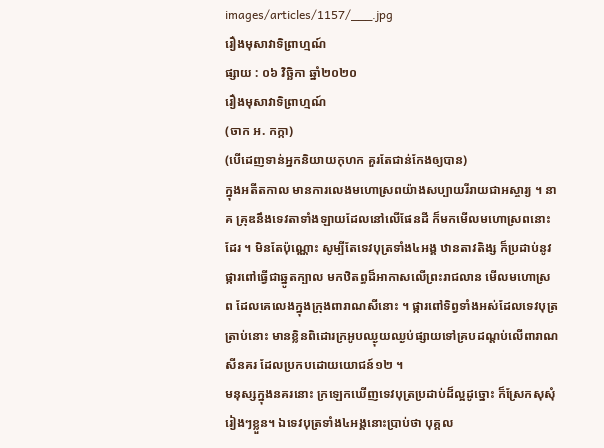images/articles/1157/___.jpg
រឿងមុសាវាទិព្រាហ្មណ៍
ផ្សាយ : ០៦ វិច្ឆិកា ឆ្នាំ២០២០
រឿងមុសាវាទិព្រាហ្មណ៍
(ចាក អ. កក្កា)
(បើដេញទាន់អ្នកនិយាយកុហក គួរតែជាន់កែងឲ្យបាន)
ក្នុងអតីតកាល មានការលេងមហោស្រពយ៉ាងសប្បាយរីរាយជាអស្ចារ្យ ។ នាគ គ្រុឌនឹងទេវតាទាំងឡាយដែលនៅលើផែនដី ក៏មកមើលមហោស្រពនោះដែរ ។ មិនតែប៉ុណ្ណោះ សូម្បីតែទេវបុត្រទាំង៤អង្គ ឋានតាវតិង្ស ក៏ប្រដាប់នូវផ្ការពៅធ្វើជាឆ្នូតក្បាល មកឋិតព្ធដ៏អាកាសលើព្រះរាជលាន មើលមហោស្រព ដែលគេលេងក្នុងក្រុងពារាណសីនោះ ។ ផ្ការពៅទិព្វទាំងអស់ដែលទេវបុត្រត្រាប់នោះ មានខ្លិនពិដោរក្រអូបឈ្ងុយឈ្ងប់ផ្សាយទៅគ្របដណ្តប់លើពារាណសីនគរ ដែលប្រកបដោយយោជន៍១២ ។
មនុស្សក្នុងនគរនោះ ក្រឡេកឃើញទេវបុត្រប្រដាប់ដ៏ល្អដូច្នោះ ក៏ស្រែកសុសុំរៀងៗខ្លួន។ ឯទេវបុត្រទាំង៤អង្គនោះប្រាប់ថា បុគ្គល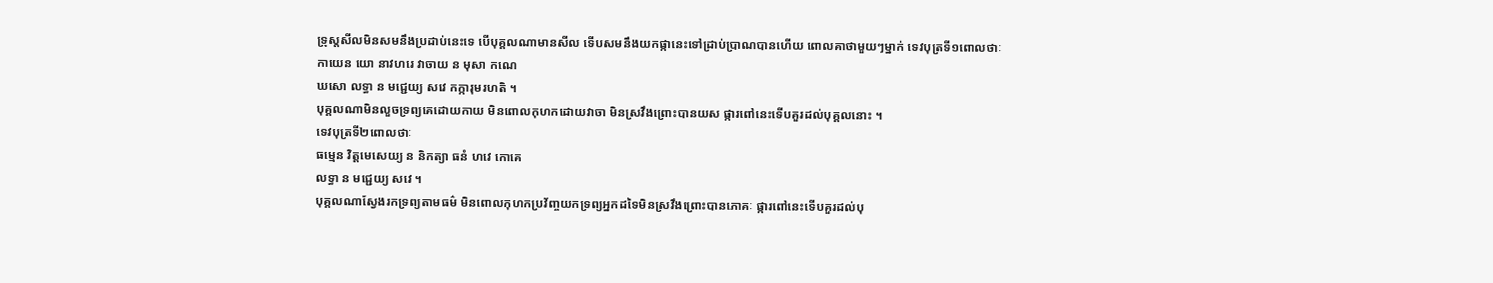ទ្រុស្តសីលមិនសមនឹងប្រដាប់នេះទេ បើបុគ្គលណាមានសីល ទើបសមនឹងយកផ្កានេះទៅដ្រាប់ប្រាណបានហើយ ពោលគាថាមួយៗម្នាក់ ទេវបុត្រទី១ពោលថាៈ
កាយេន យោ នាវហរេ វាចាយ ន មុសា កណេ
ឃសោ លទ្ធា ន មជ្ជេយ្យ សវេ កក្ការុមរហតិ ។
បុគ្គលណាមិនលួចទ្រព្យគេដោយកាយ មិនពោលកុហកដោយវាចា មិនស្រវឹងព្រោះបានយស ផ្ការពៅនេះទើបគួរដល់បុគ្គលនោះ ។
ទេវបុត្រទី២ពោលថាៈ
ធម្មេន វិត្តមេសេយ្យ ន និកត្យា ធនំ ហវេ កោគេ
លទ្ធា ន មជ្ជេយ្យ សវេ ។
បុគ្គលណាស្វែងរកទ្រព្យតាមធម៌ មិនពោលកុហកប្រវ័ញ្ចយកទ្រព្យអ្នកដទៃមិនស្រវឹងព្រោះបានភោគៈ ផ្ការពៅនេះទើបគួរដល់បុ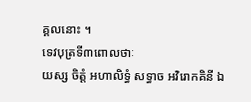គ្គលនោះ ។
ទេវបុត្រទី៣ពោលថាៈ
យស្ស ចិត្តំ អហាលិទ្ធំ សទ្ធាច អវិរោកគិនី ឯ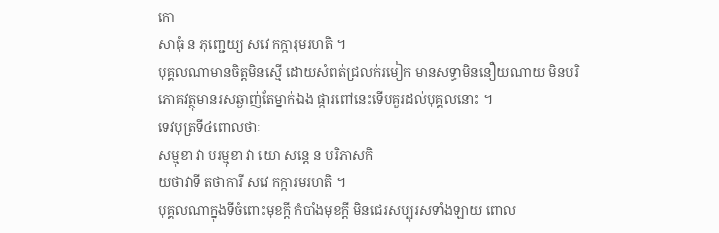កោ
សាធុំ ន ភុញ្ជេយ្យ សវេ កក្ការុមរហតិ ។
បុគ្គលណាមានចិត្តមិនស្មើ ដោយសំពត់ជ្រលក់រមៀក មានសទ្ធាមិននឿយណាយ មិនបរិភោគវត្ថុមានរសឆ្ងាញ់តែម្នាក់ឯង ផ្ការពៅនេះទើបគួរដល់បុគ្គលនោះ ។
ទេវបុត្រទី៤ពោលថាៈ
សម្មុខា វា បរម្មុខា វា យោ សន្តេ ន បរិភាសកិ
យថាវាទី តថាការី សវេ កក្ការមរហតិ ។
បុគ្គលណាក្នុងទីចំពោះមុខក្តី កំបាំងមុខក្តី មិនជេរសប្បុរសទាំងឡាយ ពោល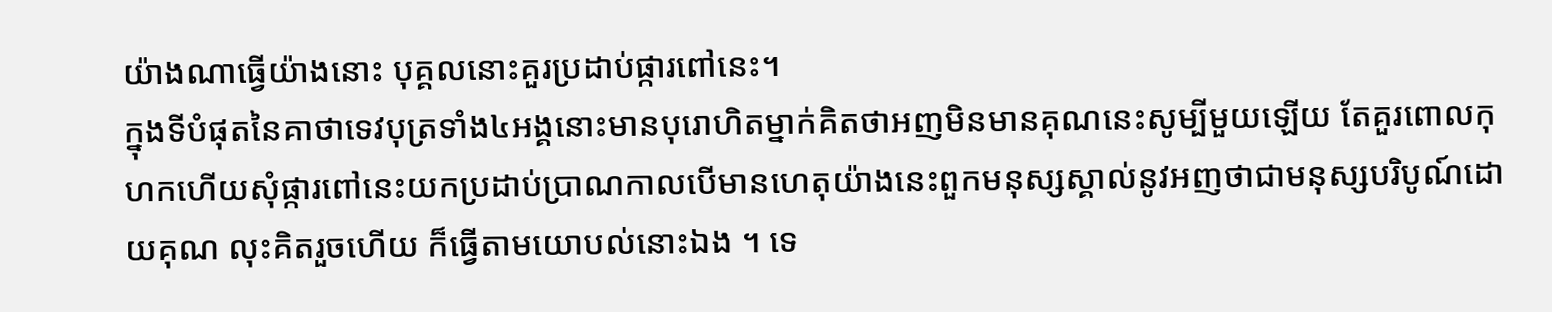យ៉ាងណាធ្វើយ៉ាងនោះ បុគ្គលនោះគួរប្រដាប់ផ្ការពៅនេះ។
ក្នុងទីបំផុតនៃគាថាទេវបុត្រទាំង៤អង្គនោះមានបុរោហិតម្នាក់គិតថាអញមិនមានគុណនេះសូម្បីមួយឡើយ តែគួរពោលកុហកហើយសុំផ្ការពៅនេះយកប្រដាប់ប្រាណកាលបើមានហេតុយ៉ាងនេះពួកមនុស្សស្គាល់នូវអញថាជាមនុស្សបរិបូណ៍ដោយគុណ លុះគិតរួចហើយ ក៏ធ្វើតាមយោបល់នោះឯង ។ ទេ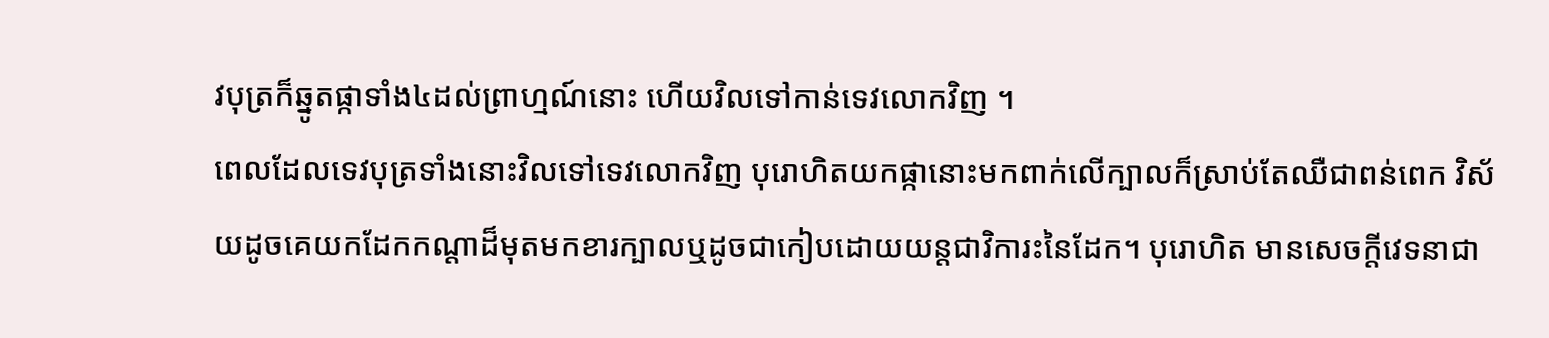វបុត្រក៏ឆ្នូតផ្កាទាំង៤ដល់ព្រាហ្មណ៍នោះ ហើយវិលទៅកាន់ទេវលោកវិញ ។
ពេលដែលទេវបុត្រទាំងនោះវិលទៅទេវលោកវិញ បុរោហិតយកផ្កានោះមកពាក់លើក្បាលក៏ស្រាប់តែឈឺជាពន់ពេក វិស័យដូចគេយកដែកកណ្តាដ៏មុតមកខារក្បាលឬដូចជាកៀបដោយយន្តជាវិការះនៃដែក។ បុរោហិត មានសេចក្តីវេទនាជា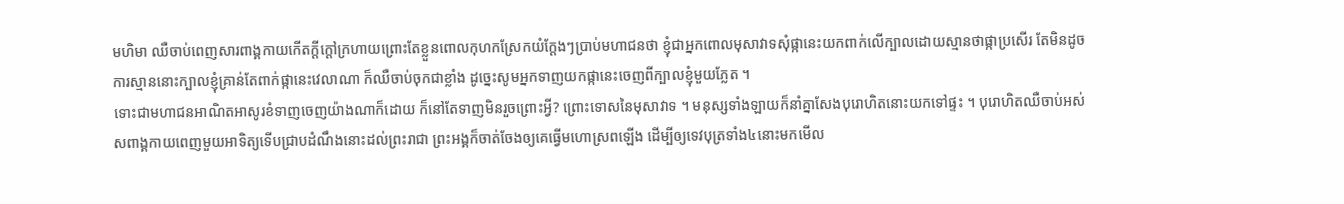មហិមា ឈឺចាប់ពេញសារពាង្គកាយកើតក្តីក្តៅក្រហាយព្រោះតែខ្លួនពោលកុហកស្រែកយំក្តែងៗប្រាប់មហាជនថា ខ្ញុំជាអ្នកពោលមុសាវាទសុំផ្កានេះយកពាក់លើក្បាលដោយស្មានថាផ្កាប្រសើរ តែមិនដូចការស្មាននោះក្បាលខ្ញុំគ្រាន់តែពាក់ផ្កានេះវេលាណា ក៏ឈឺចាប់ចុកជាខ្លាំង ដូច្នេះសូមអ្នកទាញយកផ្កានេះចេញពីក្បាលខ្ញុំមួយភ្លែត ។
ទោះជាមហាជនអាណិតអាសូរខំទាញចេញយ៉ាងណាក៏ដោយ ក៏នៅតែទាញមិនរួចព្រោះអ្វី? ព្រោះទោសនៃមុសាវាទ ។ មនុស្សទាំងឡាយក៏នាំគ្នាសែងបុរោហិតនោះយកទៅផ្ទះ ។ បុរោហិតឈឺចាប់អស់សពាង្គកាយពេញមួយអាទិត្យទើបជ្រាបដំណឹងនោះដល់ព្រះរាជា ព្រះអង្គក៏ចាត់ចែងឲ្យគេធ្វើមហោស្រពឡើង ដើម្បីឲ្យទេវបុត្រទាំង៤នោះមកមើល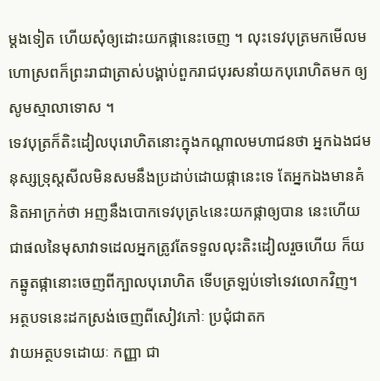ម្តងទៀត ហើយសុំឲ្យដោះយកផ្កានេះចេញ ។ លុះទេវបុត្រមកមើលមហោស្រពក៏ព្រះរាជាត្រាស់បង្គាប់ពួករាជបុរសនាំយកបុរោហិតមក ឲ្យសូមស្មាលាទោស ។
ទេវបុត្រក៏តិះដៀលបុរោហិតនោះក្នុងកណ្តាលមហាជនថា អ្នកឯងជមនុស្សទ្រុស្តសីលមិនសមនឹងប្រដាប់ដោយផ្កានេះទេ តែអ្នកឯងមានគំនិតអាក្រក់ថា អញនឹងបោកទេវបុត្រ៤នេះយកផ្កាឲ្យបាន នេះហើយជាផលនៃមុសាវាទដេលអ្នកត្រូវតែទទួលលុះតិះដៀលរួចហើយ ក៏យកឆ្នូតផ្កានោះចេញពីក្បាលបុរោហិត ទើបត្រឡប់ទៅទេវលោកវិញ។
អត្ថបទនេះដកស្រង់ចេញពីសៀវភៅៈ ប្រជុំជាតក
វាយអត្ថបទដោយៈ កញ្ញា ជា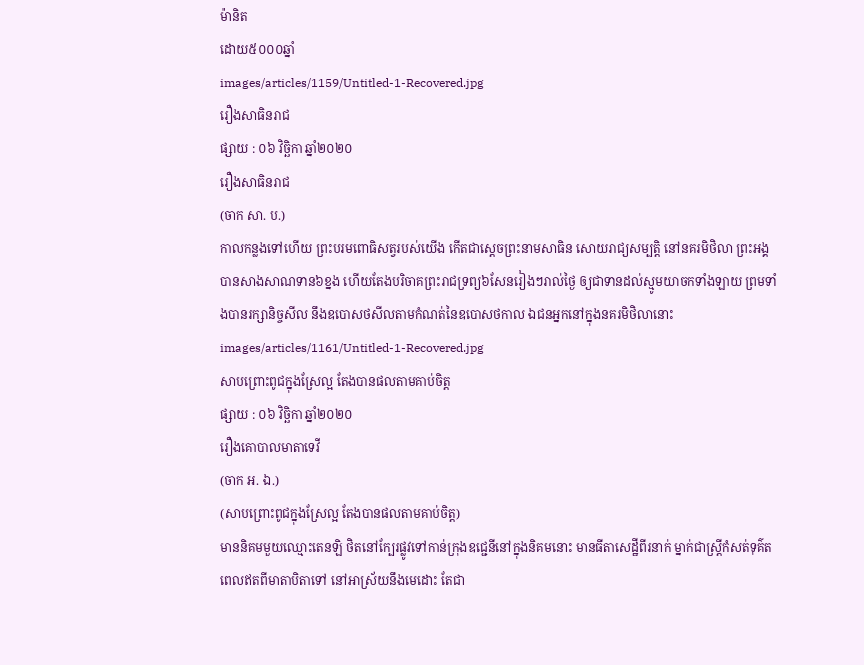ម៉ានិត
ដោយ៥០០០ឆ្នាំ
images/articles/1159/Untitled-1-Recovered.jpg
រឿងសាធិនរាជ
ផ្សាយ : ០៦ វិច្ឆិកា ឆ្នាំ២០២០
រឿងសាធិនរាជ
(ចាក សា. ប.)
កាលកន្លងទៅហើយ ព្រះបរមពោធិសត្វរបស់យើង កើតជាស្តេចព្រះនាមសាធិន សោយរាជ្យសម្បត្តិ នៅនគរមិថិលា ព្រះអង្គបានសាងសាណទាន៦ខ្នង ហើយតែងបរិចាគព្រះរាជទ្រព្យ៦សែនរៀងៗរាល់ថ្ងៃ ឲ្យជាទានដល់ស្មូមយាចកទាំងឡាយ ព្រមទាំងបានរក្សានិច្ចសីល នឹងឧបោសថសីលតាមកំណត់នៃឧបោសថកាល ឯជនអ្នកនៅក្នុងនគរមិថិលានោះ
images/articles/1161/Untitled-1-Recovered.jpg
សាបព្រោះពូជក្នុងស្រែល្អ តែងបានផលតាមគាប់ចិត្ត
ផ្សាយ : ០៦ វិច្ឆិកា ឆ្នាំ២០២០
រឿងគោបាលមាតាទេវី
(ចាក អ. ឯ.)
(សាបព្រោះពូជក្នុងស្រែល្អ តែងបានផលតាមគាប់ចិត្ត)
មាននិគមមួយឈ្មោះតេនឡិ ថិតនៅក្បែរផ្លូវទៅកាន់ក្រុងឧជ្ជេនីនៅក្នុងនិគមនោះ មានធីតាសេដ្ឋីពីរនាក់ ម្នាក់ជាស្ត្រីកំសត់ទុគ៌ត ពេលឥតពីមាតាបិតាទៅ នៅអាស្រ័យនឹងមេដោះ តែជា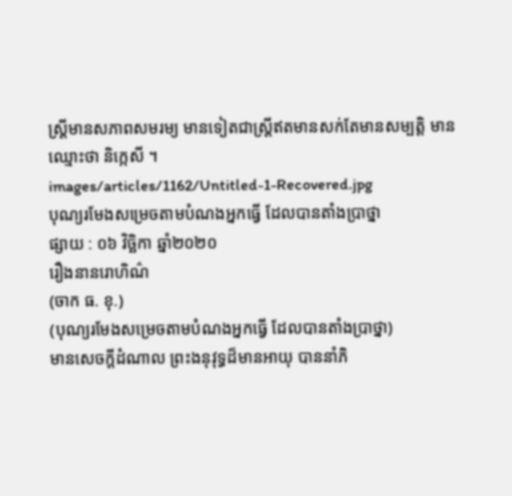ស្រ្តីមានសភាពសមរម្យ មានទៀតជាស្ត្រីឥតមានសក់តែមានសម្បត្តិ មានឈ្មោះថា និក្កេសី ។
images/articles/1162/Untitled-1-Recovered.jpg
បុណ្យរមែងសម្រេចតាមបំណងអ្នកធើ្វ ដែលបានតាំងបា្រថ្នា
ផ្សាយ : ០៦ វិច្ឆិកា ឆ្នាំ២០២០
រឿងនានរោហិណ៌
(ចាក ធ. ខុ.)
(បុណ្យរមែងសម្រេចតាមបំណងអ្នកធើ្វ ដែលបានតាំងបា្រថ្នា)
មានសេចក្តីដំណាល ព្រះងនុវុទ្ធដ៏មានអាយុ បាននាំភិ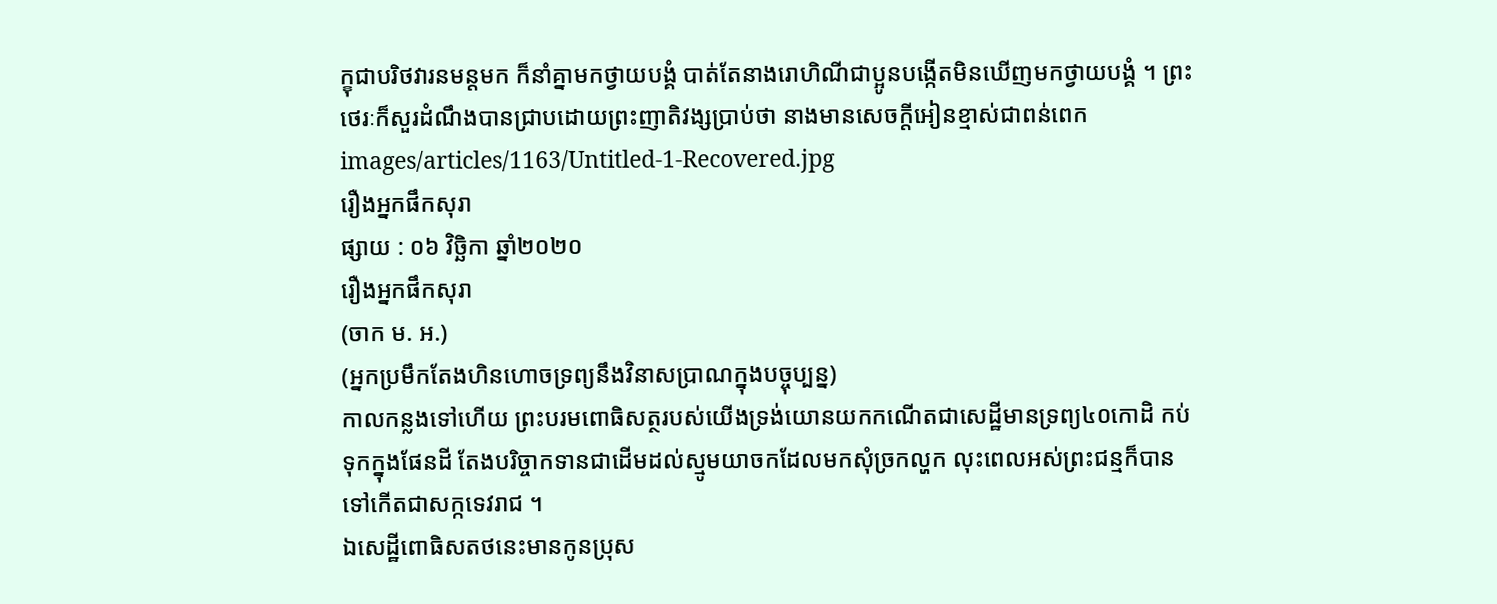ក្ខុជាបរិថវារនមន្តមក ក៏នាំគ្នាមកថ្វាយបង្គំ បាត់តែនាងរោហិណីជាប្អូនបង្កើតមិនឃើញមកថ្វាយបង្គំ ។ ព្រះថេរៈក៏សួរដំណឹងបានជ្រាបដោយព្រះញាតិវង្សប្រាប់ថា នាងមានសេចក្តីអៀនខ្មាស់ជាពន់ពេក
images/articles/1163/Untitled-1-Recovered.jpg
រឿងអ្នកផឹកសុរា
ផ្សាយ : ០៦ វិច្ឆិកា ឆ្នាំ២០២០
រឿងអ្នកផឹកសុរា
(ចាក ម. អ.)
(អ្នកប្រមឹកតែងហិនហោចទ្រព្យនឹងវិនាសប្រាណក្នុងបច្ចុប្បន្ន)
កាលកន្លងទៅហើយ ព្រះបរមពោធិសត្ថរបស់យើងទ្រង់យោនយកកណើតជាសេដ្ឋីមានទ្រព្យ៤០កោដិ កប់ទុកក្នុងផែនដី តែងបរិច្ចាកទានជាដើមដល់ស្មូមយាចកដែលមកសុំច្រកល្ហក លុះពេលអស់ព្រះជន្មក៏បានទៅកើតជាសក្កទេវរាជ ។
ឯសេដ្ឋីពោធិសតថនេះមានកូនប្រុស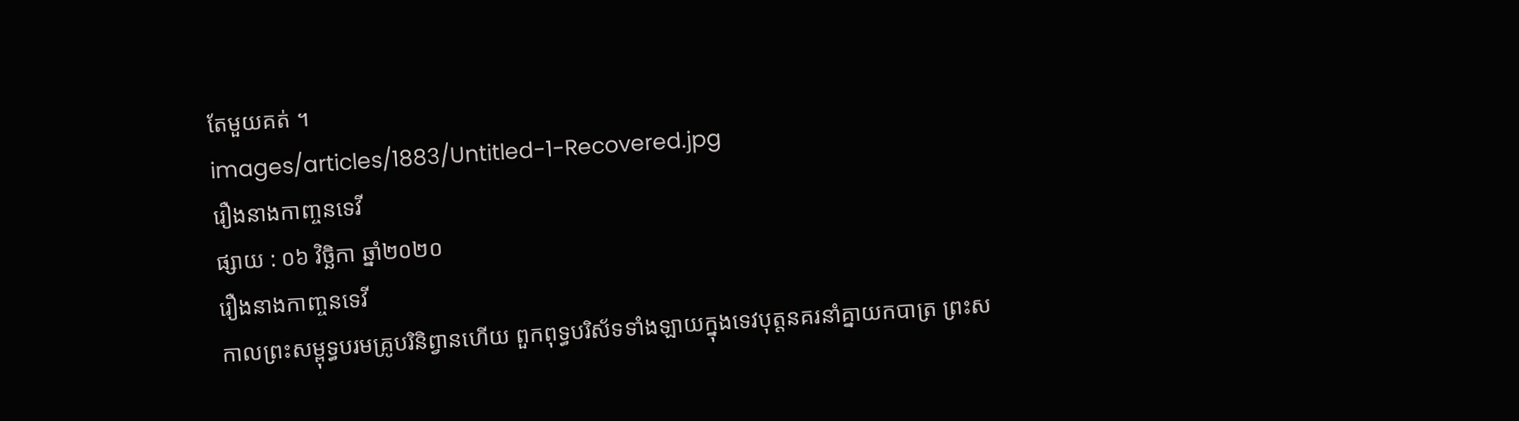តែមួយគត់ ។
images/articles/1883/Untitled-1-Recovered.jpg
រឿងនាងកាញ្ចនទេវី
ផ្សាយ : ០៦ វិច្ឆិកា ឆ្នាំ២០២០
រឿងនាងកាញ្ចនទេវី
កាលព្រះសម្ពុទ្ធបរមគ្រូបរិនិព្វានហើយ ពួកពុទ្ធបរិស័ទទាំងឡាយក្នុងទេវបុត្តនគរនាំគ្នាយកបាត្រ ព្រះស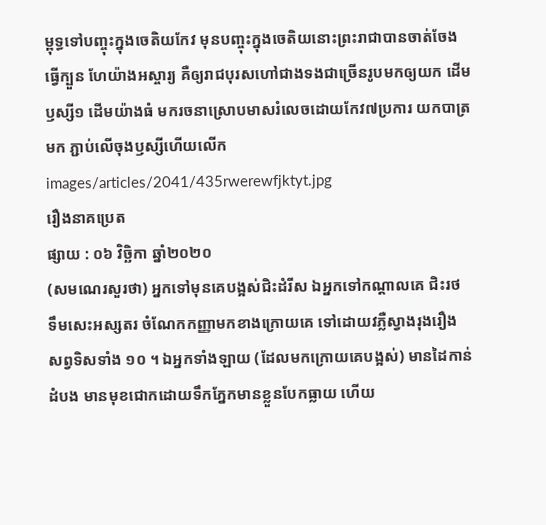ម្ពុទ្ធទៅបញ្ចុះក្នុងចេតិយកែវ មុនបញ្ចុះក្នុងចេតិយនោះព្រះរាជាបានចាត់ចែងធ្វើក្បួន ហែយ៉ាងអស្ចារ្យ គឺឲ្យរាជបុរសហៅជាងទងជាច្រើនរូបមកឲ្យយក ដើមឫស្សី១ ដើមយ៉ាងធំ មករចនាស្រោបមាសរំលេចដោយកែវ៧ប្រការ យកបាត្រមក ភ្ជាប់លើចុងឫស្សីហើយលើក
images/articles/2041/435rwerewfjktyt.jpg
រឿងនាគប្រេត
ផ្សាយ : ០៦ វិច្ឆិកា ឆ្នាំ២០២០
(សមណេរសួរថា) អ្នកទៅមុនគេបង្អស់ជិះដំរីស ឯអ្នកទៅកណ្តាលគេ ជិះរថ ទឹមសេះអស្សតរ ចំណែកកញ្ញាមកខាងក្រោយគេ ទៅដោយវភ្លឺស្វាងរុងរឿង សព្វទិសទាំង ១០ ។ ឯអ្នកទាំងឡាយ (ដែលមកក្រោយគេបង្អស់) មានដៃកាន់ដំបង មានមុខជោកដោយទឹកភ្នែកមានខ្លួនបែកធ្លាយ ហើយ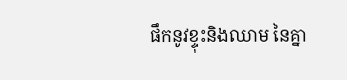ផឹកនូវខ្ទុះនិងឈាម នៃគ្នា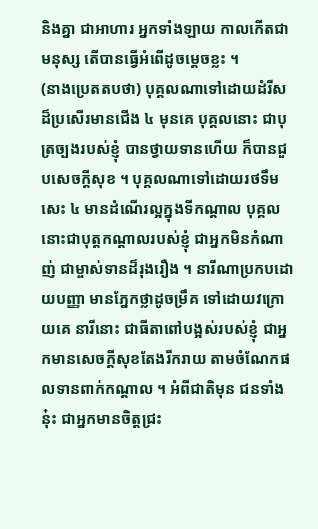និងគ្នា ជាអាហារ អ្នកទាំងឡាយ កាលកើតជាមនុស្ស តើបានធ្វើអំពើដូចម្តេចខ្លះ ។
(នាងប្រេតតបថា) បុគ្គលណាទៅដោយដំរីស ដ៏ប្រសើរមានជើង ៤ មុនគេ បុគ្គលនោះ ជាបុត្រច្បងរបស់ខ្ញុំ បានថ្វាយទានហើយ ក៏បានជួបសេចក្តីសុខ ។ បុគ្គលណាទៅដោយរថទឹមសេះ ៤ មានដំណើរល្អក្នុងទីកណ្តាល បុគ្គលនោះជាបុត្តកណ្តាលរបស់ខ្ញុំ ជាអ្នកមិនកំណាញ់ ជាម្ចាស់ទានដ៏រុងរឿង ។ នារីណាប្រកបដោយបញ្ញា មានភ្នែកថ្លាដូចម្រឹគ ទៅដោយវក្រោយគេ នារីនោះ ជាធីតាពៅបង្អស់របស់ខ្ញុំ ជាអ្នកមានសេចក្តីសុខតែងរីករាយ តាមចំណែកផលទានពាក់កណ្តាល ។ អំពីជាតិមុន ជនទាំងនុ៎ះ ជាអ្នកមានចិត្តជ្រះ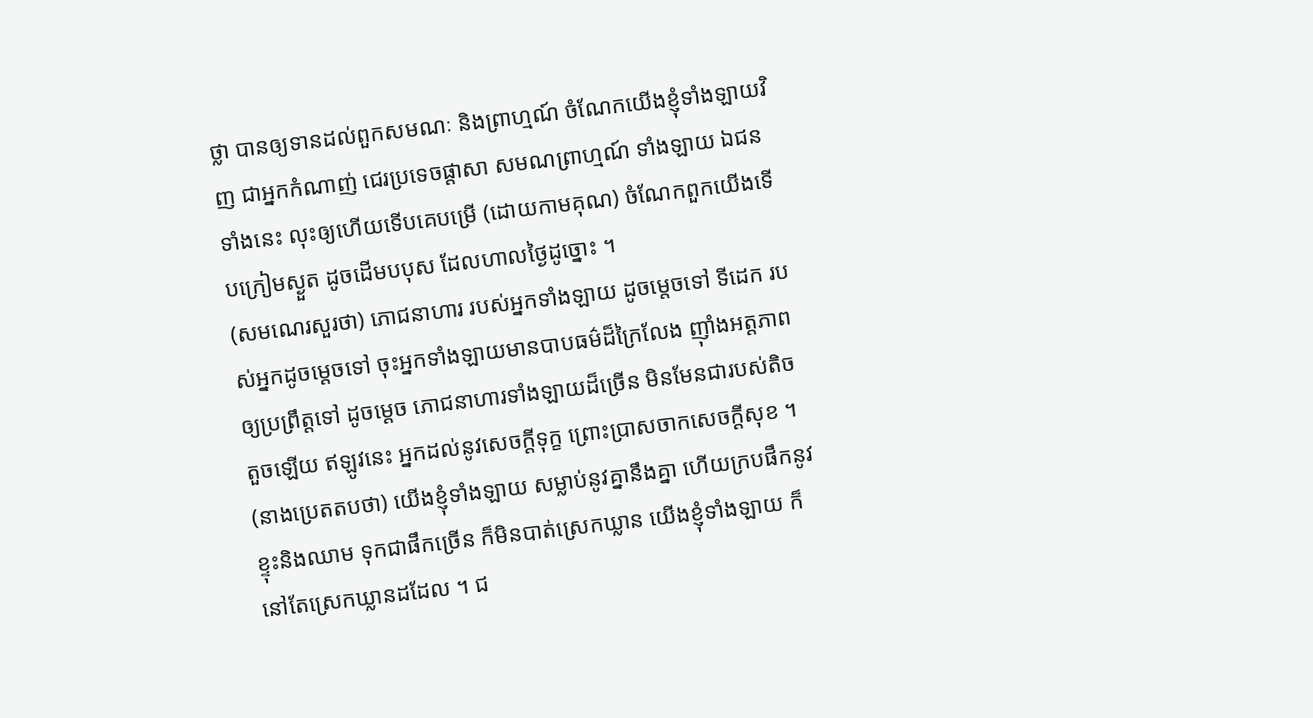ថ្លា បានឲ្យទានដល់ពួកសមណៈ និងព្រាហ្មណ៍ ចំណែកយើងខ្ញុំទាំងឡាយវិញ ជាអ្នកកំណាញ់ ជេរប្រទេចផ្តាសា សមណព្រាហ្មណ៍ ទាំងឡាយ ឯជនទាំងនេះ លុះឲ្យហើយទើបគេបម្រើ (ដោយកាមគុណ) ចំណែកពួកយើងទើបក្រៀមស្ងួត ដូចដើមបបុស ដែលហាលថ្ងៃដូច្នោះ ។
(សមណេរសួរថា) ភោជនាហារ របស់អ្នកទាំងឡាយ ដូចម្តេចទៅ ទីដេក របស់អ្នកដូចម្តេចទៅ ចុះអ្នកទាំងឡាយមានបាបធម៌ដ៏ក្រៃលែង ញ៉ាំងអត្តភាពឲ្យប្រព្រឹត្តទៅ ដូចម្តេច ភោជនាហារទាំងឡាយដ៏ច្រើន មិនមែនជារបស់តិចតួចឡើយ ឥឡូវនេះ អ្នកដល់នូវសេចក្តីទុក្ខ ព្រោះប្រាសចាកសេចក្តីសុខ ។
(នាងប្រេតតបថា) យើងខ្ញុំទាំងឡាយ សម្លាប់នូវគ្នានឹងគ្នា ហើយក្របផឹកនូវខ្ទុះនិងឈាម ទុកជាផឹកច្រើន ក៏មិនបាត់ស្រេកឃ្លាន យើងខ្ញុំទាំងឡាយ ក៏នៅតែស្រេកឃ្លានដដែល ។ ជ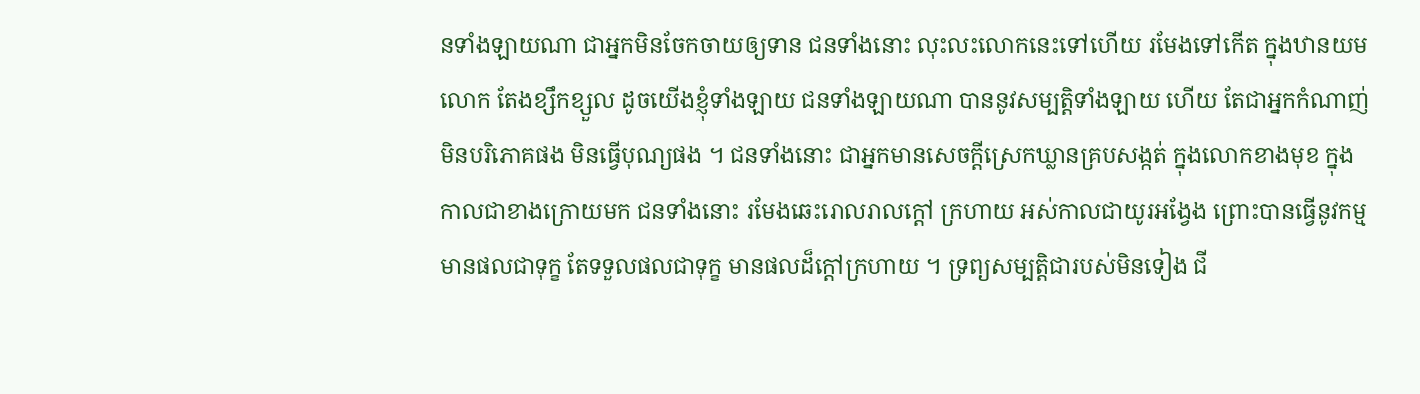នទាំងឡាយណា ជាអ្នកមិនចែកចាយឲ្យទាន ជនទាំងនោះ លុះលះលោកនេះទៅហើយ រមែងទៅកើត ក្នុងឋានយមលោក តែងខ្សឹកខ្សួល ដូចយើងខ្ញុំទាំងឡាយ ជនទាំងឡាយណា បាននូវសម្បត្តិទាំងឡាយ ហើយ តែជាអ្នកកំណាញ់ មិនបរិភោគផង មិនធ្វើបុណ្យផង ។ ជនទាំងនោះ ជាអ្នកមានសេចក្តីស្រេកឃ្លានគ្របសង្កត់ ក្នុងលោកខាងមុខ ក្នុងកាលជាខាងក្រោយមក ជនទាំងនោះ រមែងឆេះរោលរាលក្តៅ ក្រហាយ អស់កាលជាយូរអង្វែង ព្រោះបានធ្វើនូវកម្មមានផលជាទុក្ខ តែទទួលផលជាទុក្ខ មានផលដ៏ក្តៅក្រហាយ ។ ទ្រព្យសម្បត្តិជារបស់មិនទៀង ជី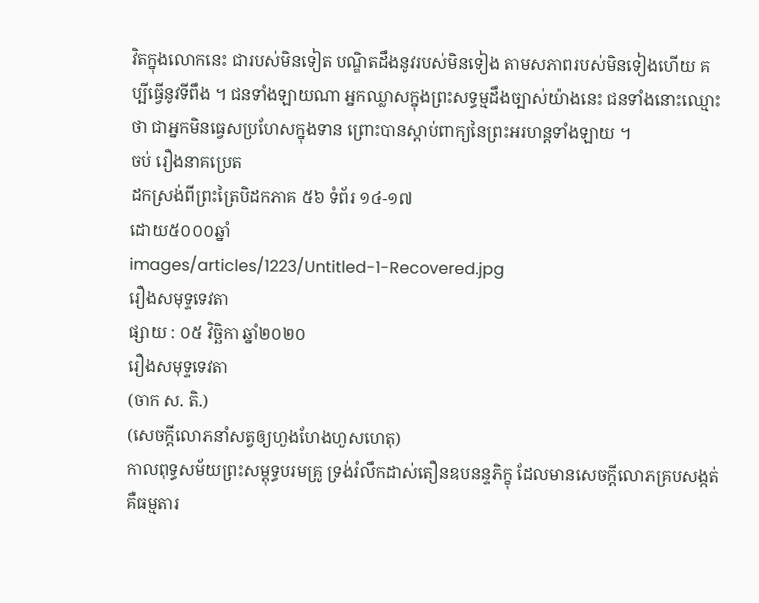វិតក្នុងលោកនេះ ជារបស់មិនទៀត បណ្ឌិតដឹងនូវរបស់មិនទៀង តាមសភាពរបស់មិនទៀងហើយ គប្បីធ្វើនូវទីពឹង ។ ជនទាំងឡាយណា អ្នកឈ្លាសក្នុងព្រះសទ្ធម្មដឹងច្បាស់យ៉ាងនេះ ជនទាំងនោះឈ្មោះថា ជាអ្នកមិនធ្វេសប្រហែសក្នុងទាន ព្រោះបានស្តាប់ពាក្យនៃព្រះអរហន្តទាំងឡាយ ។
ចប់ រឿងនាគប្រេត
ដកស្រង់ពីព្រះត្រៃបិដកភាគ ៥៦ ទំព័រ ១៤-១៧
ដោយ៥០០០ឆ្នាំ
images/articles/1223/Untitled-1-Recovered.jpg
រឿងសមុទ្ទទេវតា
ផ្សាយ : ០៥ វិច្ឆិកា ឆ្នាំ២០២០
រឿងសមុទ្ទទេវតា
(ចាក ស. តិ.)
(សេចក្តីលោភនាំសត្វឲ្យហួងហែងហួសហេតុ)
កាលពុទ្ធសម័យព្រះសម្តុទ្ធបរមគ្រូ ទ្រង់រំលឹកដាស់តឿនឧបនន្ទភិក្ខុ ដែលមានសេចក្តីលោភគ្របសង្កត់ គឺធម្មតារ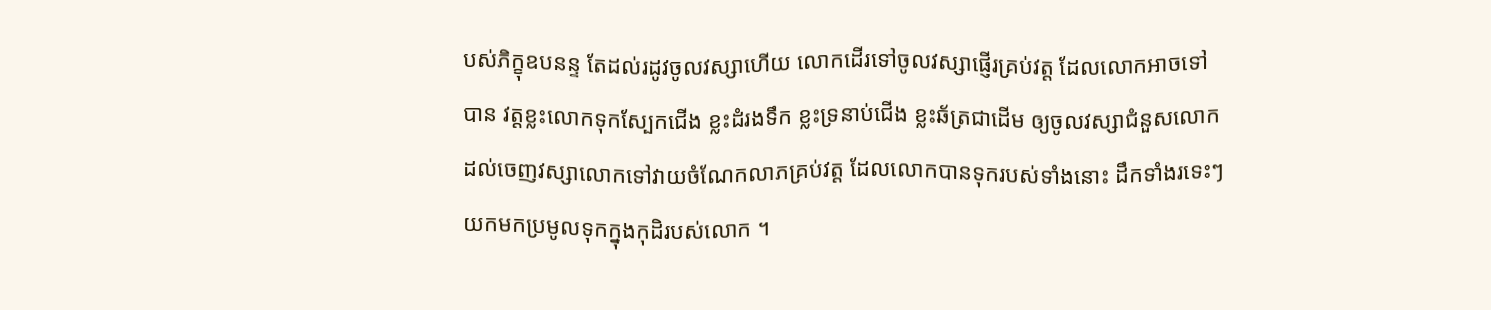បស់ភិក្ខុឧបនន្ទ តែដល់រដូវចូលវស្សាហើយ លោកដើរទៅចូលវស្សាផ្ញើរគ្រប់វត្ត ដែលលោកអាចទៅបាន វត្តខ្លះលោកទុកស្បែកជើង ខ្លះដំរងទឹក ខ្លះទ្រនាប់ជើង ខ្លះឆ័ត្រជាដើម ឲ្យចូលវស្សាជំនួសលោកដល់ចេញវស្សាលោកទៅវាយចំណែកលាភគ្រប់វត្ត ដែលលោកបានទុករបស់ទាំងនោះ ដឹកទាំងរទេះៗ យកមកប្រមូលទុកក្នុងកុដិរបស់លោក ។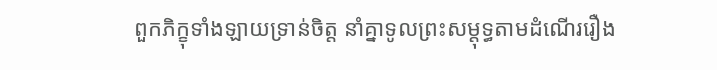ពួកភិក្ខុទាំងឡាយទ្រាន់ចិត្ត នាំគ្នាទូលព្រះសម្តុទ្ធតាមដំណើររឿង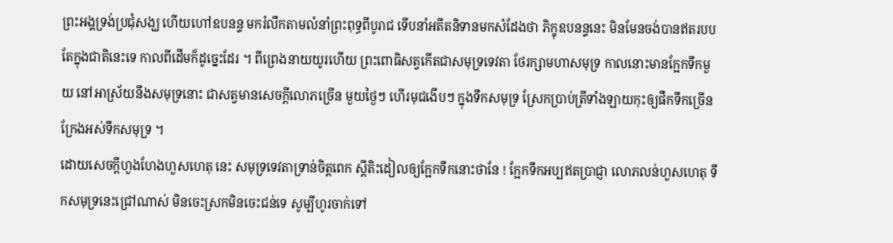ព្រះអង្គទ្រង់ប្រជុំសង្ឃ ហើយហៅឧបនន្ទ មករំលឹកតាមលំនាំព្រះពុទ្ធពីបូរាជ ទើបនាំអតីតនិទានមកសំដែងថា ភិក្ខុឧបនន្ទនេះ មិនមែនចង់បានឥតរបបតែក្នុងជាតិនេះទេ កាលពីដើមក៏ដូច្នេះដែរ ។ ពីព្រេងនាយយូរហើយ ព្រះពោធិសត្វកើតជាសមុទ្រទេវតា ថែរក្សាមហាសមុទ្រ កាលនោះមានក្អែកទឹកមួយ នៅអាស្រ័យនឹងសមុទ្រនោះ ជាសត្វមានសេចក្តីលោភច្រើន មួយថ្ងៃៗ ហើរមុជងើបៗ ក្នុងទឹកសមុទ្រ ស្រែកបា្រប់ត្រីទាំងឡាយកុះឲ្យផឹកទឹកច្រើន ក្រែងអស់ទឹកសមុទ្រ ។
ដោយសេចក្តីហួងហែងហួសហេតុ នេះ សមុទ្រទេវតាទ្រាន់ចិត្តពេក ស្តីតិះដៀលឲ្យក្អែកទឹកនោះថានែ ! ក្អែកទឹកអប្បឥតប្រាជ្ញា លោភលន់ហួសហេតុ ទឹកសមុទ្រនេះជ្រៅណាស់ មិនចេះស្រកមិនចេះជន់ទេ សូម្បីហូរចាក់ទៅ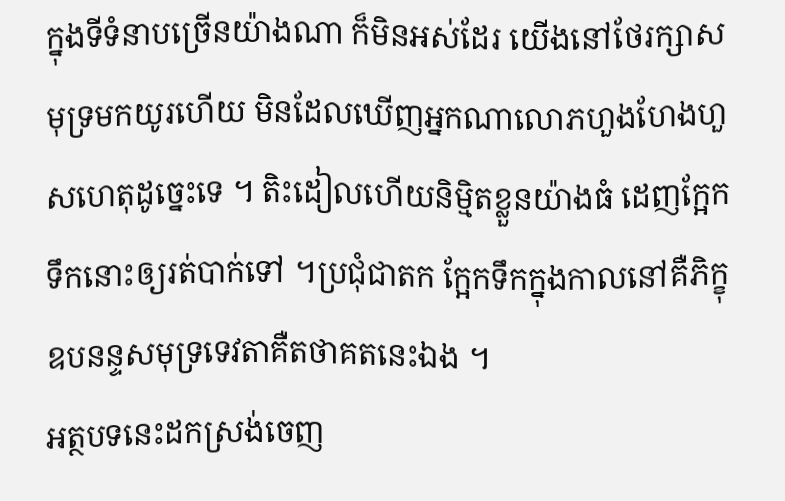ក្នុងទីទំនាបច្រើនយ៉ាងណា ក៏មិនអស់ដែរ យើងនៅថែរក្សាសមុទ្រមកយូរហើយ មិនដែលឃើញអ្នកណាលោភហួងហែងហួសហេតុដូច្នេះទេ ។ តិះដៀលហើយនិម្មិតខ្លួនយ៉ាងធំ ដេញក្អែកទឹកនោះឲ្យរត់បាក់ទៅ ។ប្រជុំជាតក ក្អែកទឹកក្នុងកាលនៅគឺភិក្ខុឧបនន្ទសមុទ្រទេវតាគឺតថាគតនេះឯង ។
អត្ថបទនេះដកស្រង់ចេញ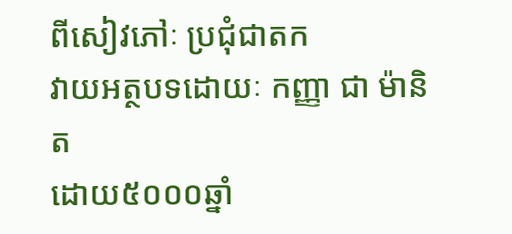ពីសៀវភៅៈ ប្រជុំជាតក
វាយអត្ថបទដោយៈ កញ្ញា ជា ម៉ានិត
ដោយ៥០០០ឆ្នាំ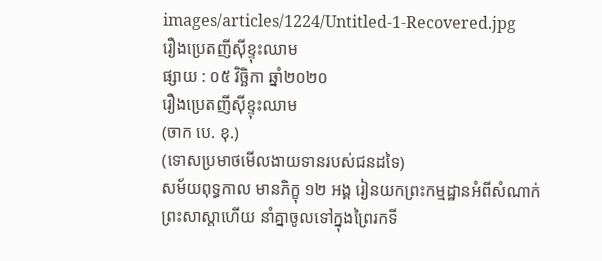images/articles/1224/Untitled-1-Recovered.jpg
រឿងប្រេតញីស៊ីខ្ទុះឈាម
ផ្សាយ : ០៥ វិច្ឆិកា ឆ្នាំ២០២០
រឿងប្រេតញីស៊ីខ្ទុះឈាម
(ចាក បេ. ខុ.)
(ទោសប្រមាថមើលងាយទានរបស់ជនដទៃ)
សម័យពុទ្ធកាល មានភិក្ខុ ១២ អង្គ រៀនយកព្រះកម្មដ្ឋានអំពីសំណាក់ព្រះសាស្តាហើយ នាំគ្នាចូលទៅក្នុងព្រៃរកទី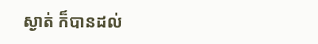ស្ងាត់ ក៏បានដល់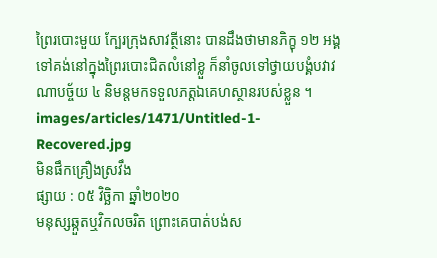ព្រៃរបោះមួយ ក្បែរក្រុងសាវត្ថីនោះ បានដឹងថាមានភិក្ខុ ១២ អង្គទៅគង់នៅក្នុងព្រៃរបោះជិតលំនៅខ្លួ ក៏នាំចូលទៅថ្វាយបង្គំបវាវណាបច្ច័យ ៤ និមន្តមកទទួលភត្តឯគេហស្ថានរបស់ខ្លួន ។
images/articles/1471/Untitled-1-Recovered.jpg
មិនផឹកគ្រឿងស្រវឹង
ផ្សាយ : ០៥ វិច្ឆិកា ឆ្នាំ២០២០
មនុស្សឆ្កួតឬវិកលចរិត ព្រោះគេបាត់បង់ស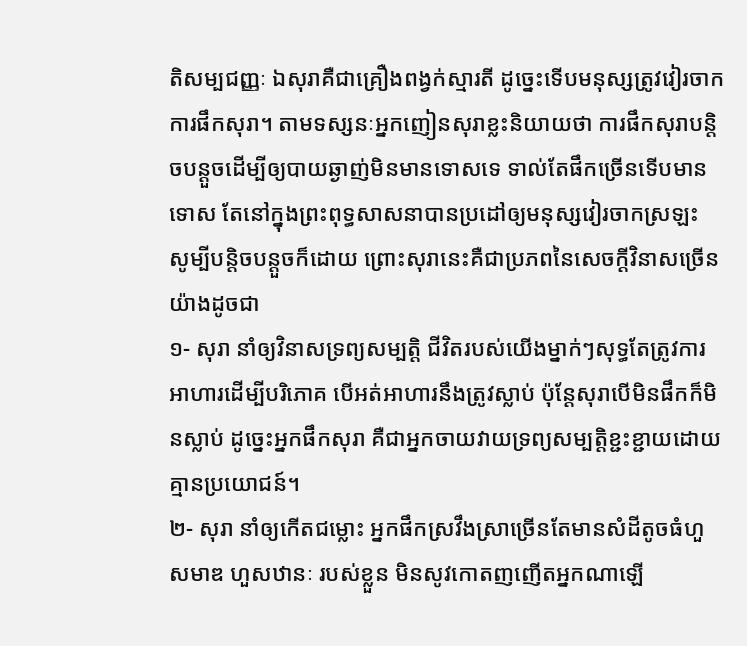តិសម្បជញ្ញៈ ឯសុរាគឺជាគ្រឿងពង្វក់ស្មារតី ដូច្នេះទើបមនុស្សត្រូវវៀរចាកការផឹកសុរា។ តាមទស្សនៈអ្នកញៀនសុរាខ្លះនិយាយថា ការផឹកសុរាបន្តិចបន្តួចដើម្បីឲ្យបាយឆ្ងាញ់មិនមានទោសទេ ទាល់តែផឹកច្រើនទើបមានទោស តែនៅក្នុងព្រះពុទ្ធសាសនាបានប្រដៅឲ្យមនុស្សវៀរចាកស្រឡះ សូម្បីបន្តិចបន្តួចក៏ដោយ ព្រោះសុរានេះគឺជាប្រភពនៃសេចក្ដីវិនាសច្រើនយ៉ាងដូចជា
១- សុរា នាំឲ្យវិនាសទ្រព្យសម្បត្តិ ជីវិតរបស់យើងម្នាក់ៗសុទ្ធតែត្រូវការអាហារដើម្បីបរិភោគ បើអត់អាហារនឹងត្រូវស្លាប់ ប៉ុន្តែសុរាបើមិនផឹកក៏មិនស្លាប់ ដូច្នេះអ្នកផឹកសុរា គឺជាអ្នកចាយវាយទ្រព្យសម្បត្តិខ្ជះខ្ជាយដោយគ្មានប្រយោជន៍។
២- សុរា នាំឲ្យកើតជម្លោះ អ្នកផឹកស្រវឹងស្រាច្រើនតែមានសំដីតូចធំហួសមាឌ ហួសឋានៈ របស់ខ្លួន មិនសូវកោតញញើតអ្នកណាឡើ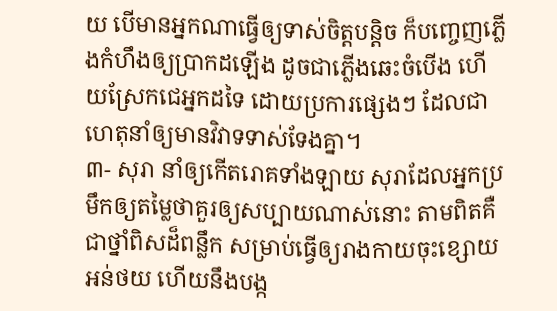យ បើមានអ្នកណាធ្វើឲ្យទាស់ចិត្តបន្តិច ក៏បញ្ចេញភ្លើងកំហឹងឲ្យប្រាកដឡើង ដូចជាភ្លើងឆេះចំបើង ហើយស្រែកជេអ្នកដទៃ ដោយប្រការផ្សេងៗ ដែលជាហេតុនាំឲ្យមានវិវាទទាស់ទែងគ្នា។
៣- សុរា នាំឲ្យកើតរោគទាំងឡាយ សុរាដែលអ្នកប្រមឹកឲ្យតម្លៃថាគួរឲ្យសប្បាយណាស់នោះ តាមពិតគឺជាថ្នាំពិសដ៏ពន្លឹក សម្រាប់ធ្វើឲ្យរាងកាយចុះខ្សោយអន់ថយ ហើយនឹងបង្ក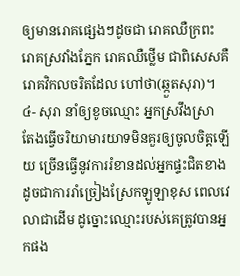ឲ្យមានរោគផ្សេងៗដូចជា រោគឈឺក្រពះ រោគស្រវាំងភ្នែក រោគឈឺថ្លើម ជាពិសេសគឺរោគវិកលចរិតដែល ហៅថា(ឆ្កួតសុរា)។
៤- សុរា នាំឲ្យខូចឈ្មោះ អ្នកស្រវឹងស្រា តែងធ្វើចរិយាមារយាទមិនគួរឲ្យចូលចិត្តឡើយ ច្រើនធ្វើនូវការរំខានដល់អ្នកផ្ទះជិតខាង ដូចជាការរាំច្រៀងស្រែកឡូឡាខុស ពេលវេលាជាដើម ដូច្នោះឈ្មោះរបស់គេត្រូវបានអ្នកផង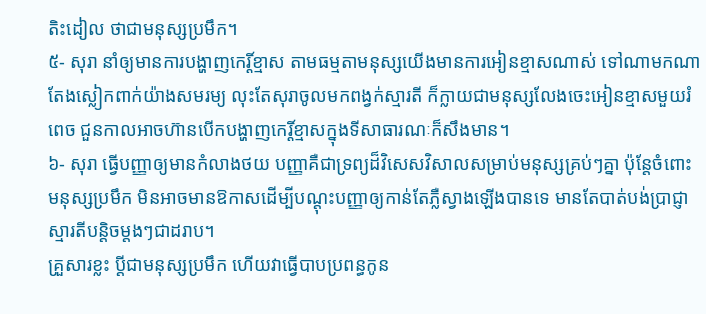តិះដៀល ថាជាមនុស្សប្រមឹក។
៥- សុរា នាំឲ្យមានការបង្ហាញកេរ្តិ៍ខ្មាស តាមធម្មតាមនុស្សយើងមានការអៀនខ្មាសណាស់ ទៅណាមកណាតែងស្លៀកពាក់យ៉ាងសមរម្យ លុះតែសុរាចូលមកពង្វក់ស្មារតី ក៏ក្លាយជាមនុស្សលែងចេះអៀនខ្មាសមួយរំពេច ជួនកាលអាចហ៊ានបើកបង្ហាញកេរ្តិ៍ខ្មាសក្នុងទីសាធារណៈក៏សឹងមាន។
៦- សុរា ធ្វើបញ្ញាឲ្យមានកំលាងថយ បញ្ញាគឺជាទ្រព្យដ៏វិសេសវិសាលសម្រាប់មនុស្សគ្រប់ៗគ្នា ប៉ុន្តែចំពោះមនុស្សប្រមឹក មិនអាចមានឱកាសដើម្បីបណ្ដុះបញ្ញាឲ្យកាន់តែភ្លឺស្វាងឡើងបានទេ មានតែបាត់បង់ប្រាជ្ញាស្មារតីបន្តិចម្តងៗជាដរាប។
គ្រួសារខ្លះ ប្ដីជាមនុស្សប្រមឹក ហើយវាធ្វើបាបប្រពន្ធកូន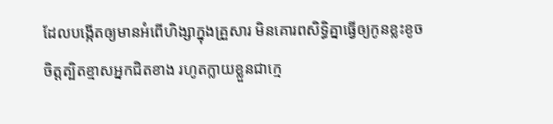ដែលបង្កើតឲ្យមានអំពើហិង្សាក្នុងគ្រួសារ មិនគោរពសិទ្ធិគ្នាធ្វើឲ្យកូនខ្លះខូចចិត្តត្បិតខ្មាសអ្នកជិតខាង រហូតក្លាយខ្លួនជាក្មេ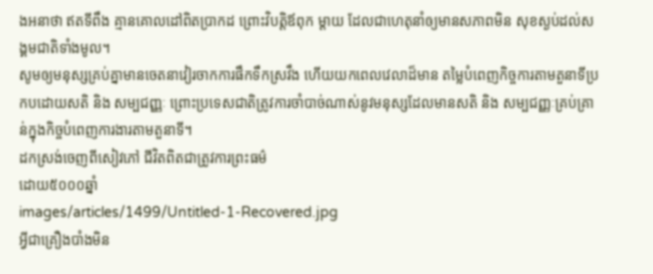ងអនាថា ឥតទីពឹង គ្មានគោលដៅពិតប្រាកដ ព្រោះវិបត្តិឪពុក ម្ដាយ ដែលជាហេតុនាំឲ្យមានសភាពមិន សុខស្ងប់ដល់សង្គមជាតិទាំងមូល។
សូមឲ្យមនុស្សគ្រប់គ្នាមានចេតនាវៀរចាកការផឹកទឹកស្រវឹង ហើយយកពេលវេលាដ៏មាន តម្លៃបំពេញកិច្ចការតាមតួនាទីប្រកបដោយសតិ និង សម្បជញ្ញៈ ព្រោះប្រទេសជាតិត្រូវការចាំបាច់ណាស់នូវមនុស្សដែលមានសតិ និង សម្បជញ្ញៈគ្រប់គ្រាន់ក្នុងកិច្ចបំពេញការងារតាមតួនាទី។
ដកស្រង់ចេញពីសៀវភៅ ជីវិតពិតជាត្រូវការព្រះធម៌
ដោយ៥០០០ឆ្នាំ
images/articles/1499/Untitled-1-Recovered.jpg
អ្វីជាគ្រឿងបាំងមិន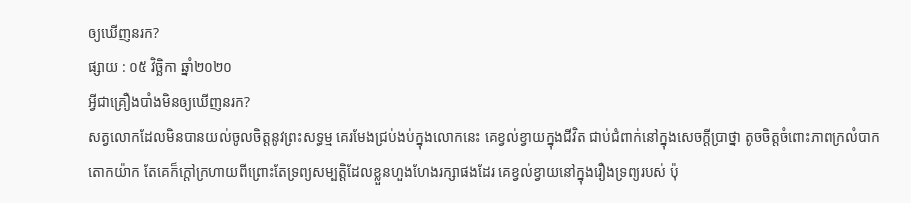ឲ្យឃើញនរក?
ផ្សាយ : ០៥ វិច្ឆិកា ឆ្នាំ២០២០
អ្វីជាគ្រឿងបាំងមិនឲ្យឃើញនរក?
សត្វលោកដែលមិនបានយល់ចូលចិត្តនូវព្រះសទ្ធម្ម គេរមែងជ្រប់ងប់ក្នុងលោកនេះ គេខ្វល់ខ្វាយក្នុងជីវិត ជាប់ជំពាក់នៅក្នុងសេចក្ដីប្រាថ្នា តូចចិត្តចំពោះភាពក្រលំបាកតោកយ៉ាក តែគេក៏ក្ដៅក្រហាយពីព្រោះតែទ្រព្យសម្បត្តិដែលខ្លួនហួងហែងរក្សាផងដែរ គេខ្វល់ខ្វាយនៅក្នុងរឿងទ្រព្យរបស់ ប៉ុ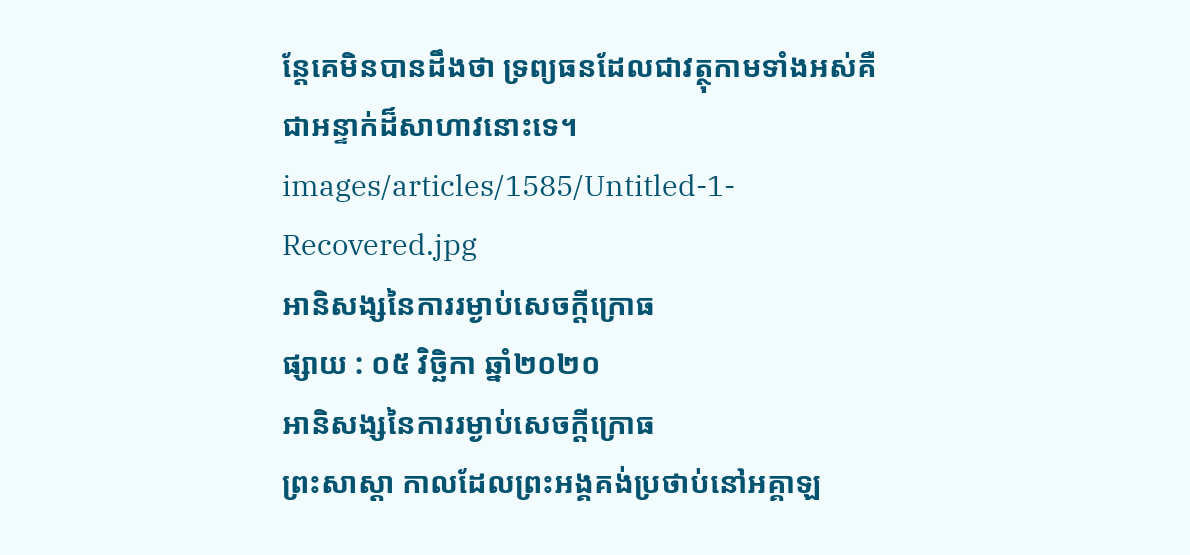ន្តែគេមិនបានដឹងថា ទ្រព្យធនដែលជាវត្ថុកាមទាំងអស់គឺជាអន្ទាក់ដ៏សាហាវនោះទេ។
images/articles/1585/Untitled-1-Recovered.jpg
អានិសង្សនៃការរម្ងាប់សេចក្ដីក្រោធ
ផ្សាយ : ០៥ វិច្ឆិកា ឆ្នាំ២០២០
អានិសង្សនៃការរម្ងាប់សេចក្ដីក្រោធ
ព្រះសាស្ដា កាលដែលព្រះអង្គគង់ប្រថាប់នៅអគ្គាឡ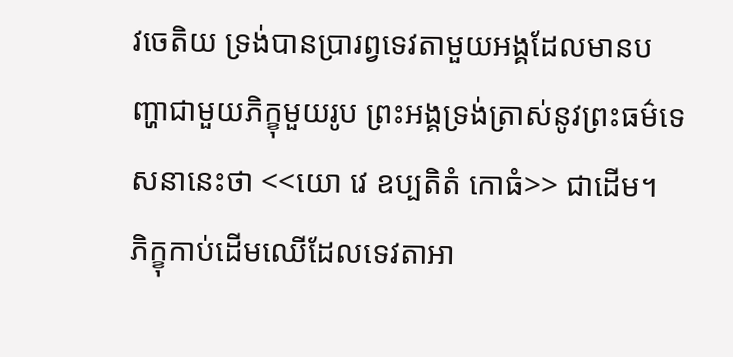វចេតិយ ទ្រង់បានប្រារព្វទេវតាមួយអង្គដែលមានបញ្ហាជាមួយភិក្ខុមួយរូប ព្រះអង្គទ្រង់ត្រាស់នូវព្រះធម៌ទេសនានេះថា <<យោ វេ ឧប្បតិតំ កោធំ>> ជាដើម។
ភិក្ខុកាប់ដើមឈើដែលទេវតាអា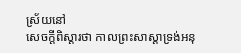ស្រ័យនៅ
សេចក្ដីពិស្ដារថា កាលព្រះសាស្ដាទ្រង់អនុ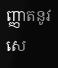ញ្ញាតនូវសេ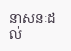នាសនៈដល់